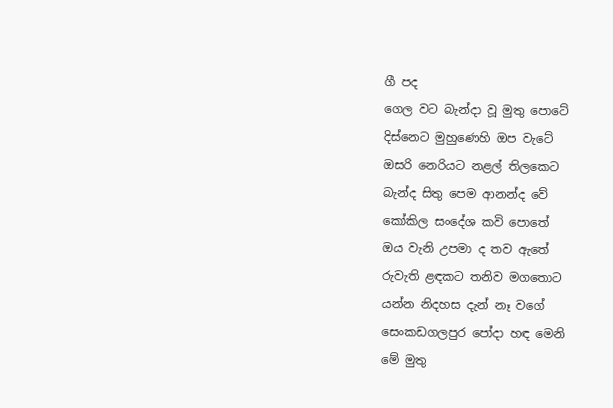ගී පද
ගෙල වට බැන්දා වූ මුතු පොටේ
දිස්නෙට මුහුණෙහි ඔප වැටේ
ඔසරි නෙරියට නළල් තිලකෙට
බැන්ද සිතු පෙම ආනන්ද වේ
කෝකිල සංදේශ කවි පොතේ
ඔය වැනි උපමා ද තව ඇතේ
රුවැති ළඳකට තනිව මගතොට
යන්න නිදහස දැන් නෑ වගේ
සෙංකඩගලපුර පෝදා හඳ මෙනි
මේ මුතු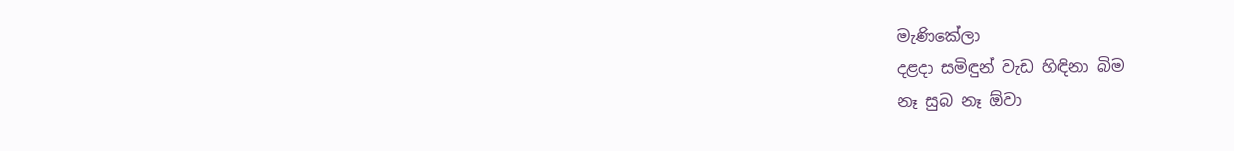මැණිකේලා
දළදා සමිඳුන් වැඩ හිඳිනා බිම
නෑ සුබ නෑ ඕවා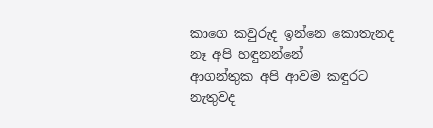කාගෙ කවුරුද ඉන්නෙ කොතැනද
නෑ අපි හඳුනන්නේ
ආගන්තුක අපි ආවම කඳුරට
නැතුවද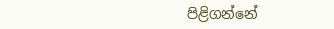පිළිගන්නේ